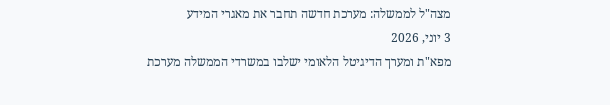מצה"ל לממשלה: מערכת חדשה תחבר את מאגרי המידע
3 יוני, 2026
מפא"ת ומערך הדיגיטל הלאומי ישלבו במשרדי הממשלה מערכת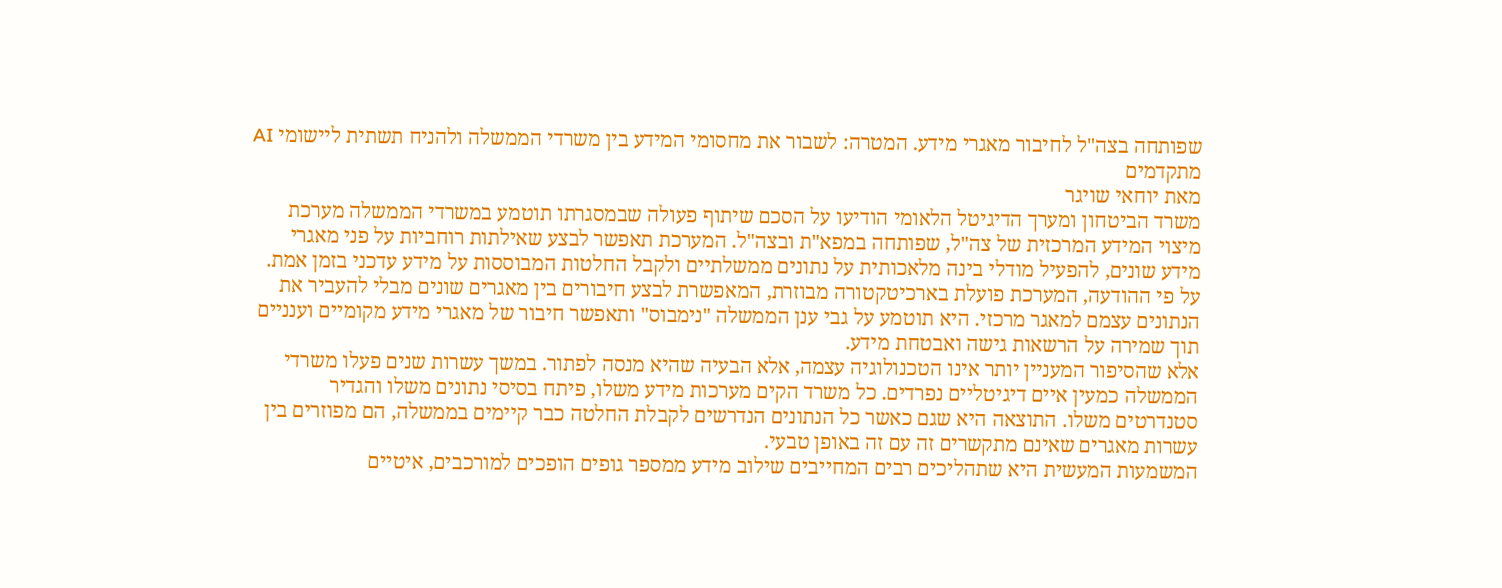שפותחה בצה"ל לחיבור מאגרי מידע. המטרה: לשבור את מחסומי המידע בין משרדי הממשלה ולהניח תשתית ליישומי AI מתקדמים
מאת יוחאי שויגר
משרד הביטחון ומערך הדיגיטל הלאומי הודיעו על הסכם שיתוף פעולה שבמסגרתו תוטמע במשרדי הממשלה מערכת מיצוי המידע המרכזית של צה"ל, שפותחה במפא"ת ובצה"ל. המערכת תאפשר לבצע שאילתות רוחביות על פני מאגרי מידע שונים, להפעיל מודלי בינה מלאכותית על נתונים ממשלתיים ולקבל החלטות המבוססות על מידע עדכני בזמן אמת.
על פי ההודעה, המערכת פועלת בארכיטקטורה מבוזרת, המאפשרת לבצע חיבורים בין מאגרים שונים מבלי להעביר את הנתונים עצמם למאגר מרכזי. היא תוטמע על גבי ענן הממשלה "נימבוס" ותאפשר חיבור של מאגרי מידע מקומיים וענניים תוך שמירה על הרשאות גישה ואבטחת מידע.
אלא שהסיפור המעניין יותר אינו הטכנולוגיה עצמה, אלא הבעיה שהיא מנסה לפתור. במשך עשרות שנים פעלו משרדי הממשלה כמעין איים דיגיטליים נפרדים. כל משרד הקים מערכות מידע משלו, פיתח בסיסי נתונים משלו והגדיר סטנדרטים משלו. התוצאה היא שגם כאשר כל הנתונים הנדרשים לקבלת החלטה כבר קיימים בממשלה, הם מפוזרים בין עשרות מאגרים שאינם מתקשרים זה עם זה באופן טבעי.
המשמעות המעשית היא שתהליכים רבים המחייבים שילוב מידע ממספר גופים הופכים למורכבים, איטיים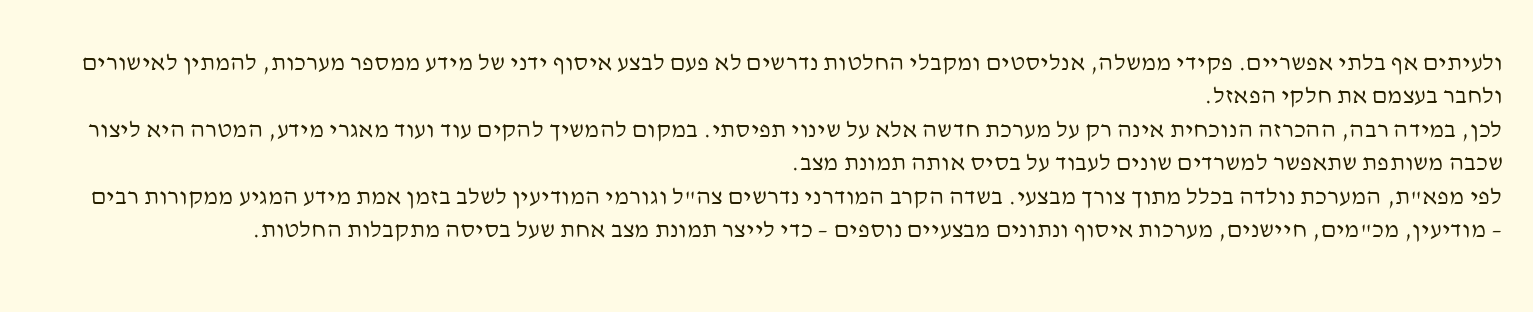ולעיתים אף בלתי אפשריים. פקידי ממשלה, אנליסטים ומקבלי החלטות נדרשים לא פעם לבצע איסוף ידני של מידע ממספר מערכות, להמתין לאישורים ולחבר בעצמם את חלקי הפאזל.
לכן, במידה רבה, ההכרזה הנוכחית אינה רק על מערכת חדשה אלא על שינוי תפיסתי. במקום להמשיך להקים עוד ועוד מאגרי מידע, המטרה היא ליצור שכבה משותפת שתאפשר למשרדים שונים לעבוד על בסיס אותה תמונת מצב.
לפי מפא"ת, המערכת נולדה בכלל מתוך צורך מבצעי. בשדה הקרב המודרני נדרשים צה"ל וגורמי המודיעין לשלב בזמן אמת מידע המגיע ממקורות רבים – מודיעין, מכ"מים, חיישנים, מערכות איסוף ונתונים מבצעיים נוספים – כדי לייצר תמונת מצב אחת שעל בסיסה מתקבלות החלטות.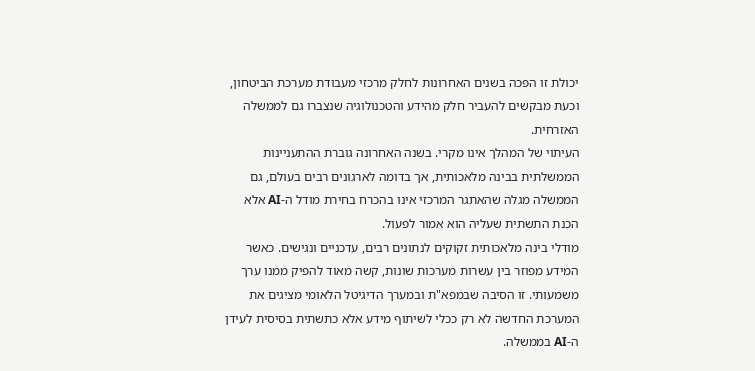יכולת זו הפכה בשנים האחרונות לחלק מרכזי מעבודת מערכת הביטחון, וכעת מבקשים להעביר חלק מהידע והטכנולוגיה שנצברו גם לממשלה האזרחית.
העיתוי של המהלך אינו מקרי. בשנה האחרונה גוברת ההתעניינות הממשלתית בבינה מלאכותית, אך בדומה לארגונים רבים בעולם, גם הממשלה מגלה שהאתגר המרכזי אינו בהכרח בחירת מודל ה-AI אלא הכנת התשתית שעליה הוא אמור לפעול.
מודלי בינה מלאכותית זקוקים לנתונים רבים, עדכניים ונגישים. כאשר המידע מפוזר בין עשרות מערכות שונות, קשה מאוד להפיק ממנו ערך משמעותי. זו הסיבה שבמפא"ת ובמערך הדיגיטל הלאומי מציגים את המערכת החדשה לא רק ככלי לשיתוף מידע אלא כתשתית בסיסית לעידן ה-AI בממשלה.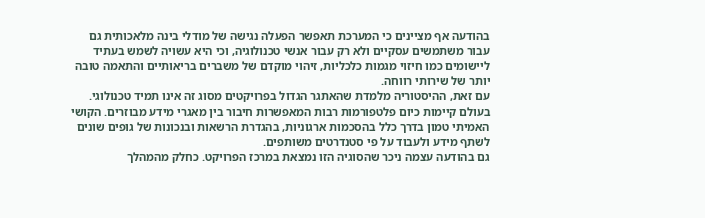בהודעה אף מציינים כי המערכת תאפשר הפעלה נגישה של מודלי בינה מלאכותית גם עבור משתמשים עסקיים ולא רק עבור אנשי טכנולוגיה, וכי היא עשויה לשמש בעתיד ליישומים כמו חיזוי מגמות כלכליות, זיהוי מוקדם של משברים בריאותיים והתאמה טובה יותר של שירותי רווחה.
עם זאת, ההיסטוריה מלמדת שהאתגר הגדול בפרויקטים מסוג זה אינו תמיד טכנולוגי. בעולם קיימות כיום פלטפורמות רבות המאפשרות חיבור בין מאגרי מידע מבוזרים. הקושי האמיתי טמון בדרך כלל בהסכמות ארגוניות, בהגדרת הרשאות ובנכונות של גופים שונים לשתף מידע ולעבוד על פי סטנדרטים משותפים.
גם בהודעה עצמה ניכר שהסוגיה הזו נמצאת במרכז הפרויקט. כחלק מהמהלך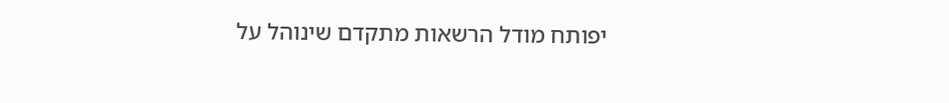יפותח מודל הרשאות מתקדם שינוהל על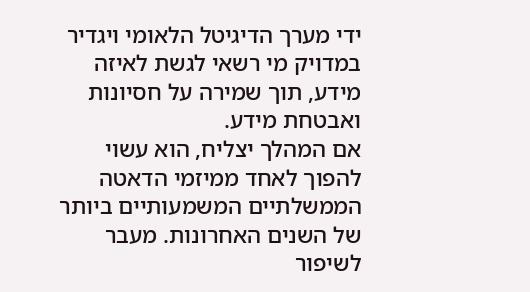ידי מערך הדיגיטל הלאומי ויגדיר במדויק מי רשאי לגשת לאיזה מידע, תוך שמירה על חסיונות ואבטחת מידע.
אם המהלך יצליח, הוא עשוי להפוך לאחד ממיזמי הדאטה הממשלתיים המשמעותיים ביותר של השנים האחרונות. מעבר לשיפור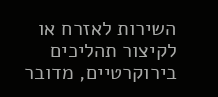השירות לאזרח או לקיצור תהליכים בירוקרטיים, מדובר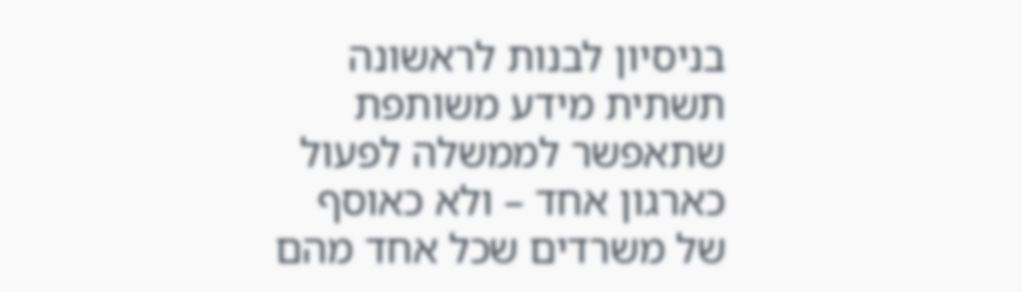בניסיון לבנות לראשונה תשתית מידע משותפת שתאפשר לממשלה לפעול כארגון אחד – ולא כאוסף של משרדים שכל אחד מהם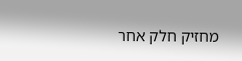מחזיק חלק אחר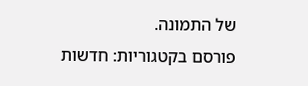של התמונה.
פורסם בקטגוריות: חדשות